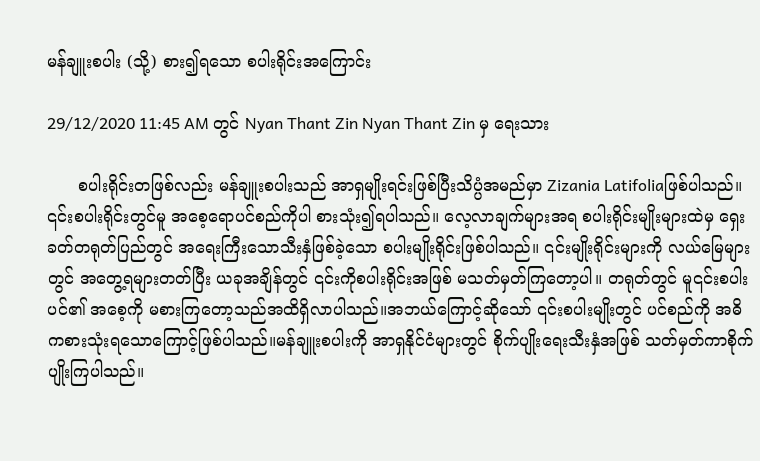မန်ချူးစပါး (သို့) စား၍ရသော စပါးရိုင်းအကြောင်း

29/12/2020 11:45 AM တွင် Nyan Thant Zin Nyan Thant Zin မှ ရေးသား

      စပါးရိုင်းတဖြစ်လည်း မန်ချူးစပါးသည် အာရှမျိုးရင်းဖြစ်ပြီးသိပ္ပံအမည်မှာ Zizania Latifoliaဖြစ်ပါသည်။ ၎င်းစပါးရိုင်းတွင်မူ အစေ့ရောပင်စည်ကိုပါ စားသုံး၍ရပါသည်။ လေ့လာချက်များအရ စပါးရိုင်းမျိုးများထဲမှ ရှေးခတ်တရုတ်ပြည်တွင် အရေးကြီးသောသီးနှံဖြစ်ခဲ့‌သော စပါးမျိုးရိုင်းဖြစ်ပါသည်။ ၎င်းမျိုးရိုင်းများကို လယ်မြေများတွင် အတွေ့ရများတတ်ပြီး ယခုအချိန်တွင် ၎င်းကိုစပါးရိုင်းအဖြစ် မသတ်မှတ်ကြတော့ပါ။ တရုတ်တွင် မူ၎င်းစပါးပင်၏ အစေ့ကို မစားကြတော့သည်အထိရှိလာပါသည်။အဘယ်ကြောင့်ဆိုသော် ၎င်းစပါးမျိုးတွင် ပင်စည်ကို အဓိကစားသုံးရသောကြောင့်ဖြစ်ပါသည်။မန်ချူးစပါးကို အာရှနိုင်ငံများတွင် စိုက်ပျိုးရေးသီးနှံအဖြစ် သတ်မှတ်ကာစိုက်ပျိုးကြပါသည်။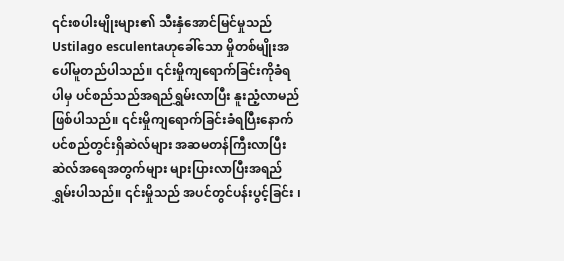၎င်းစပါးမျိုးများ၏ သီးနှံအောင်မြင်မှုသည် Ustilago esculentaဟုခေါ်သော မှိုတစ်မျိုးအပေါ်မူတည်ပါသည်။ ၎င်းမှိုကျရောက်ခြင်းကိုခံရပါမှ ပင်စည်သည်အရည်ရွှမ်းလာပြီး နူးညံ့လာမည်ဖြစ်ပါသည်။ ၎င်းမှိုကျရောက်ခြင်းခံရပြီးနောက် ပင်စည်တွင်းရှိဆဲလ်များ အဆမတန်ကြီးလာပြီးဆဲလ်အရေအတွက်များ များပြားလာပြီးအရည်ရွှမ်းပါသည်။ ၎င်းမှိုသည် အပင်တွင်ပန်းပွင့်ခြင်း ၊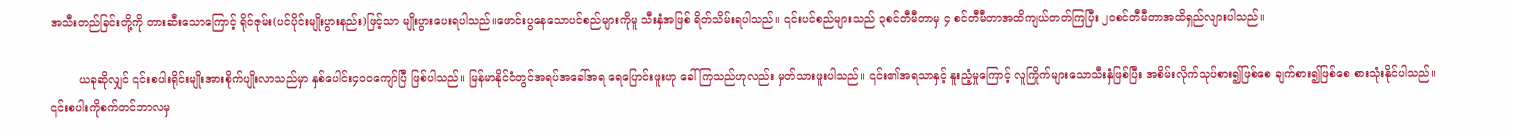အသီးတည်ခြင်းတို့ကို တားဆီးသောကြောင့် ရိုင်ဇုမ်း(ပင်ပိုင်းမျိုးပွားနည်း)ဖြင့်သာ မျိုးပွားပေးရပါသည်။ဖောင်းပွနေသောပင်စည်များကိုမူ သီးနှံအဖြစ် ရိတ်သိမ်းရပါသည်။ ၎င်းပင်စည်များသည် ၃စင်တီမီတာမှ ၄ စင်တီမီတာအထိကျယ်တတ်ကြပြီး ၂၀စင်တီမီတာအထိရှည်လျားပါသည်။

        ယခုဆိုလျှင် ၎င်းစပါးရိုင်းမျိုးအားစိုက်ပျိုးလာသည်မှာ နှစ်ပေါင်း၄၀၀ကျော်ပြီ ဖြစ်ပါသည်။ မြန်မာနိုင်ငံတွင်အရပ်အခေါ်အရ ရေပြောင်းဖူးဟု ခေါ်ကြသည်ဟုလည်း မှတ်သားဖူးပါသည်။ ၎င်း၏အရသာနှင့် နူးညံ့မှုကြောင့် လူကြိုက်များသောသီးနှံဖြစ်ပြီး အစိမ်းလိုက်သုပ်စား၍ဖြစ်စေ ချက်စား၍ဖြစ်စေ စားသုံးနိုင်ပါသည်။ ၎င်းစပါးကိုစက်တင်ဘာလမှ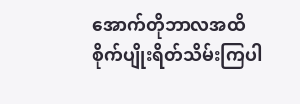အောက်တိုဘာလအထိ စိုက်ပျိုးရိတ်သိမ်းကြပါ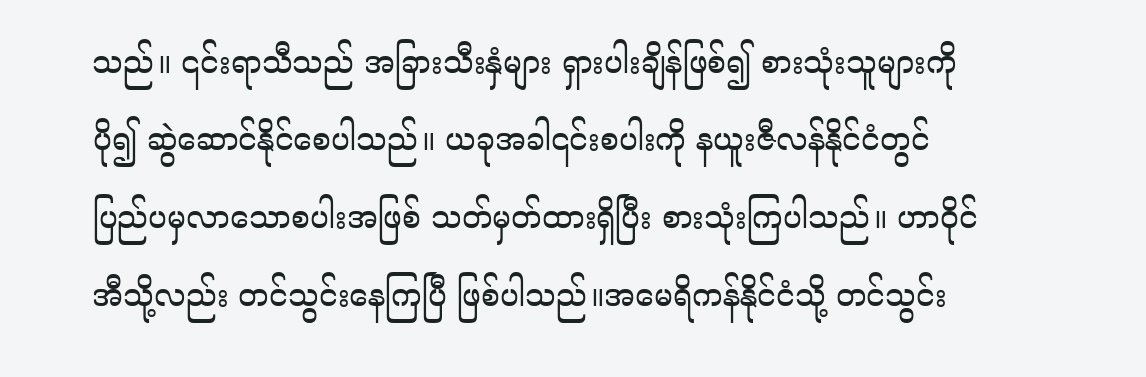သည်။ ၎င်းရာသီသည် အခြားသီးနှံများ ရှားပါးချိန်ဖြစ်၍ စားသုံးသူများကိုပို၍ ဆွဲဆောင်နိုင်စေပါသည်။ ယခုအခါ၎င်းစပါးကို နယူးဇီလန်နိုင်ငံတွင် ပြည်ပမှလာသောစပါးအဖြစ် သတ်မှတ်ထားရှိပြီး စားသုံးကြပါသည်။ ဟာဝိုင်အီသို့လည်း တင်သွင်းနေကြပြီ ဖြစ်ပါသည်။အမေရိကန်‌နိုင်ငံသို့ တင်သွင်း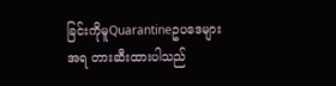ခြင်းကိုမူQuarantineဥပ‌ဒေများအရ တားဆီးထားပါသည်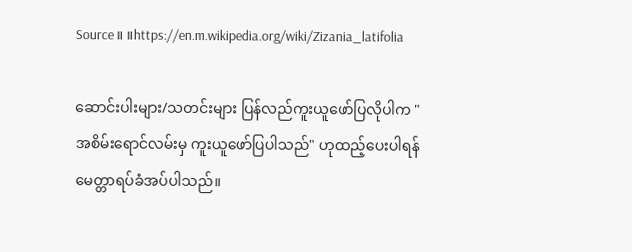Source။ ။https://en.m.wikipedia.org/wiki/Zizania_latifolia

ဆောင်းပါးများ/သတင်းများ ပြန်လည်ကူးယူဖော်ပြလိုပါက "အစိမ်းရောင်လမ်းမှ ကူးယူဖော်ပြပါသည်" ဟုထည့်ပေးပါရန် မေတ္တာရပ်ခံအပ်ပါသည်။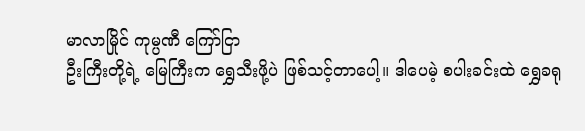မာလာမြိုင် ကုမ္ပဏီ ကြော်ငြာ
ဦးကြီးတို့ရဲ့ မြေကြီးက ရွှေသီးဖို့ပဲ ဖြစ်သင့်တာပေါ့။ ဒါပေမဲ့ စပါးခင်းထဲ ရွှေခရု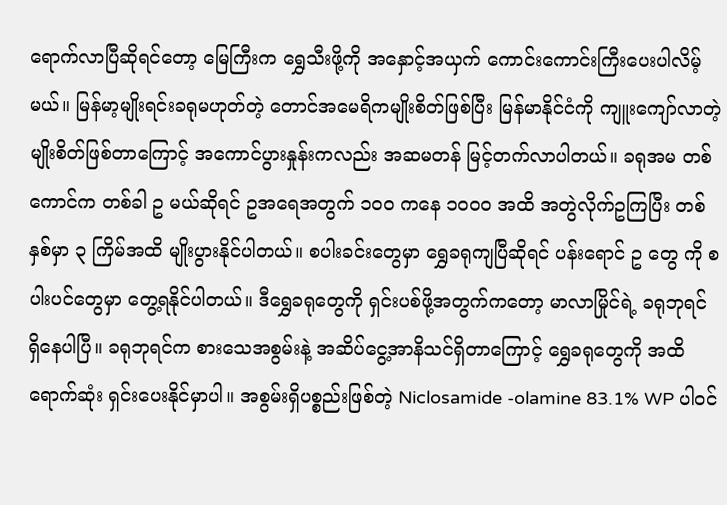ရောက်လာပြီဆိုရင်တော့ မြေကြီးက ရွှေသီးဖို့ကို အနှောင့်အယှက် ကောင်းကောင်းကြီးပေးပါလိမ့်မယ်။ မြန်မာ့မျိုးရင်းခရုမဟုတ်တဲ့ တောင်အမေရိကမျိုးစိတ်ဖြစ်ပြီး မြန်မာနိုင်ငံကို ကျူးကျော်လာတဲ့ မျိုးစိတ်ဖြစ်တာကြောင့် အကောင်ပွားနှုန်းကလည်း အဆမတန် မြင့်တက်လာပါတယ်။ ခရုအမ တစ်ကောင်က တစ်ခါ ဥ မယ်ဆိုရင် ဥအရေအတွက် ၁၀၀ ကနေ ၁၀၀၀ အထိ အတွဲလိုက်ဥကြပြီး တစ်နှစ်မှာ ၃ ကြိမ်အထိ မျိုးပွားနိုင်ပါတယ်။ စပါးခင်းတွေမှာ ရွှေခရုကျပြီဆိုရင် ပန်းရောင် ဥ တွေ ကို စပါးပင်တွေမှာ တွေ့ရနိုင်ပါတယ်။ ဒီရွှေခရုတွေကို ရှင်းပစ်ဖို့အတွက်ကတော့ မာလာမြိုင်ရဲ့ ခရုဘုရင် ရှိနေပါပြီ။ ခရုဘုရင်က စားသေအစွမ်းနဲ့ အဆိပ်ငွေ့အာနိသင်ရှိတာကြောင့် ရွှေခရုတွေကို အထိရောက်ဆုံး ရှင်းပေးနိုင်မှာပါ။ အစွမ်းရှိပစ္စည်းဖြစ်တဲ့ Niclosamide -olamine 83.1% WP ပါဝင်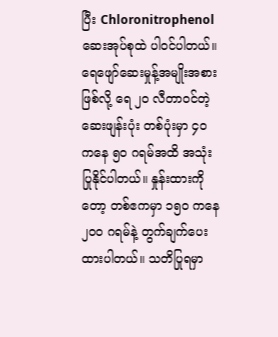ပြီး Chloronitrophenol ဆေးအုပ်စုထဲ ပါဝင်ပါတယ်။ ရေဖျော်ဆေးမှုန့်အမျိုးအစားဖြစ်လို့ ရေ ၂၀ လီတာဝင်တဲ့ဆေးဖျန်းပုံး တစ်ပုံးမှာ ၄၀ ကနေ ၅၀ ဂရမ်အထိ အသုံးပြုနိုင်ပါတယ်။ နှုန်းထားကိုတော့ တစ်ဧကမှာ ၁၅၀ ကနေ ၂၀၀ ဂရမ်နဲ့ တွက်ချက်ပေးထားပါတယ်။ သတိပြုရမှာ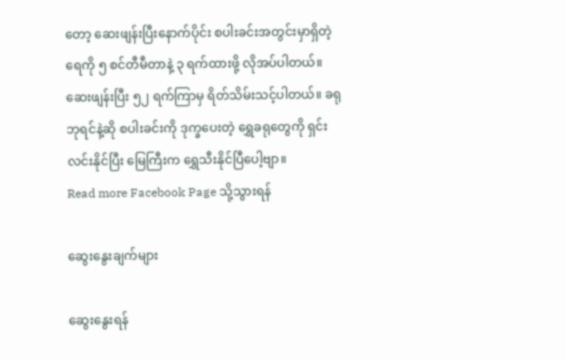တော့ ဆေးဖျန်းပြီးနောက်ပိုင်း စပါးခင်းအတွင်းမှာရှိတဲ့ ရေကို ၅ စင်တီမီတာနဲ့ ၃ ရက်ထားဖို့ လိုအပ်ပါတယ်။ ဆေးဖျန်းပြီး ၅၂ ရက်ကြာမှ ရိတ်သိမ်းသင့်ပါတယ်။ ခရုဘုရင်နဲ့ဆို စပါးခင်းကို ဒုက္ခပေးတဲ့ ရွှေခရုတွေကို ရှင်းလင်းနိုင်ပြီး မြေကြီးက ရွှေသီးနိုင်ပြီပေါ့ဗျာ။
Read more Facebook Page သို့သွားရန်

ဆွေးနွေးချက်များ

ဆွေးနွေးရန်